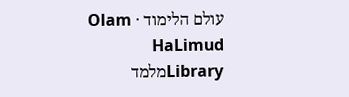עולם הלימוד · Olam HaLimud
Libraryמלמד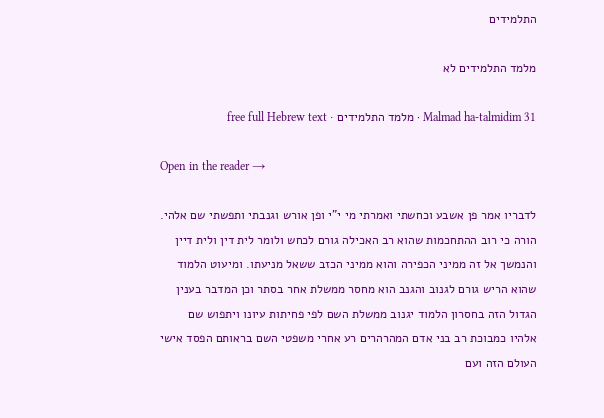התלמידים

מלמד התלמידים לא

Malmad ha-talmidim 31 · מלמד התלמידים · free full Hebrew text

Open in the reader →

לדבריו אמר פן אשבע וכחשתי ואמרתי מי י"י ופן אורש וגנבתי ותפשתי שם אלהי. הורה כי רוב ההתחכמות שהוא רב האכילה גורם לכחש ולומר לית דין ולית דיין והנמשך אל זה ממיני הכפירה והוא ממיני הכזב ששאל מניעתו. ומיעוט הלמוד שהוא הריש גורם לגנוב והגנב הוא מחסר ממשלת אחר בסתר וכן המדבר בענין הגדול הזה בחסרון הלמוד יגנוב ממשלת השם לפי פחיתות עיונו ויתפוש שם אלהיו כמבוכת רב בני אדם המהרהרים רע אחרי משפטי השם בראותם הפסד אישי העולם הזה ועם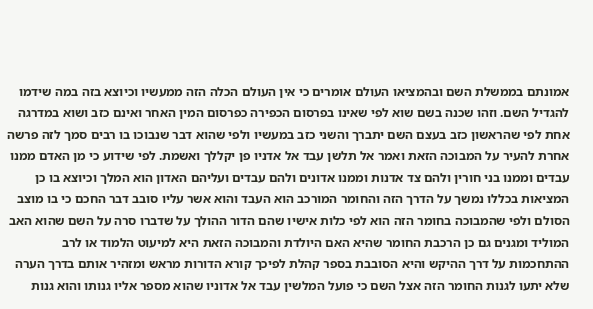אמונתם בממשלת השם ובהמציאו העולם אומרים כי אין העולם הכלה הזה ממעשיו וכיוצא בזה במה שידמו להגדיל השם. וזהו שכנה בשם שוא לפי שאינו בפרסום הכפירה כפרסום המין האחר ואינם כזב ושוא במדרגה אחת לפי שהראשון כזב בעצם השם יתברך והשני כזב במעשיו ולפי שהוא דבר שנבוכו בו רבים סמך לזה פרשה אחרת להעיר על המבוכה הזאת ואמר אל תלשן עבד אל אדניו פן יקללך ואשמת. לפי שידוע כי מן האדם ממנו עבדים וממנו בני חורין ולהם צד אדנות וממנו אדונים ולהם עבדים ועליהם האדון הוא המלך וכיוצא בו כן המציאות בכללו נמשך על הדרך הזה והחומר המורכב הוא העבד והוא אשר עליו סובב דבר החכם כי בו מוצב הסולם ולפי שהמבוכה בחומר הזה הוא לפי כלות אישיו שהם הדור ההולך על שדברו סרה על השם שהוא האב המוליד ומגנים גם כן הרכבת החומר שהיא האם היולדת והמבוכה הזאת היא למיעוט הלמוד או לרב ההתחכמות על דרך ההיקש והיא הסובבת בספר קהלת לפיכך קורא הדורות מראש ומזהיר אותם בדרך הערה שלא יתעו לגנות החומר הזה אצל השם כי פועל המלשין עבד אל אדוניו שהוא מספר אליו גנותו והוא גנות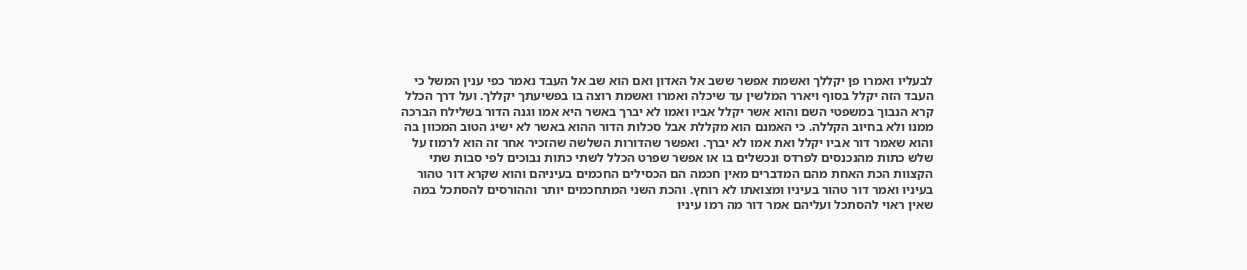לבעליו ואמרו פן יקללך ואשמת אפשר ששב אל האדון ואם הוא שב אל העבד נאמר כפי ענין המשל כי העבד הזה יקלל בסוף ויארר המלשין עד שיכלה ואמרו ואשמת רוצה בו בפשיעתך יקללך. ועל דרך הכלל קרא הנבוך במשפטי השם והוא אשר יקלל אביו ואמו לא יברך באשר היא אמו וגנה הדור בשלילח הברכה ממנו ולא בחיוב הקללה. כי האמנם הוא מקללת אבל סכלות הדור ההוא באשר לא ישיג הטוב המכוון בה והוא שאמר דור אביו יקלל ואת אמו לא יברך. ואפשר שהדורות השלשה שהזכיר אחר זה הוא לרמוז על שלש כתות מהנכנסים לפרדס ונכשלים בו או אפשר שפרט הכלל לשתי כתות נבוכים לפי סבות שתי הקצוות הכת האחת מהם המדברים מאין חכמה הם הכסילים החכמים בעיניהם והוא שקרא דור טהור בעיניו ואמר דור טהור בעיניו ומצואתו לא רוחץ. והכת השני המתחכמים יותר וההורסים להסתכל במה שאין ראוי להסתכל ועליהם אמר דור מה רמו עיניו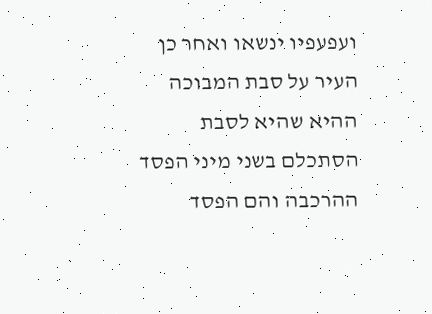ועפעפיו ינשאו ואחר כן העיר על סבת המבוכה ההיא שהיא לסבת הסתכלם בשני מיני הפסד ההרכבה והם הפסד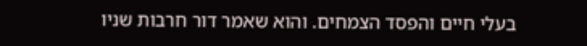בעלי חיים והפסד הצמחים. והוא שאמר דור חרבות שניו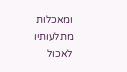ומאכלות מתלעותיו לאכול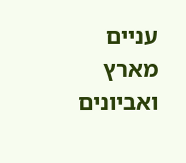עניים מארץ ואביונים